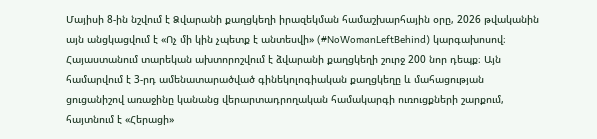Մայիսի 8-ին նշվում է Ձվարանի քաղցկեղի իրազեկման համաշխարհային օրը, 2026 թվականին այն անցկացվում է «Ոչ մի կին չպետք է անտեսվի» (#NoWomanLeftBehind) կարգախոսով։
Հայաստանում տարեկան ախտորոշվում է ձվարանի քաղցկեղի շուրջ 200 նոր դեպք։ Այն համարվում է 3-րդ ամենատարածված գինեկոլոգիական քաղցկեղը և մահացության ցուցանիշով առաջինը կանանց վերարտադրողական համակարգի ուռուցքների շարքում, հայտնում է «Հերացի»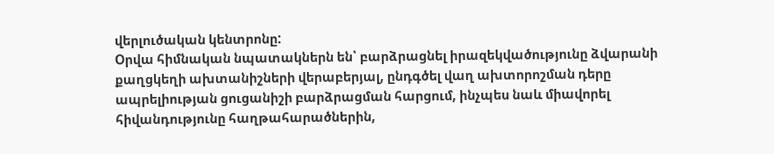վերլուծական կենտրոնը:
Օրվա հիմնական նպատակներն են՝ բարձրացնել իրազեկվածությունը ձվարանի քաղցկեղի ախտանիշների վերաբերյալ, ընդգծել վաղ ախտորոշման դերը ապրելիության ցուցանիշի բարձրացման հարցում, ինչպես նաև միավորել հիվանդությունը հաղթահարածներին,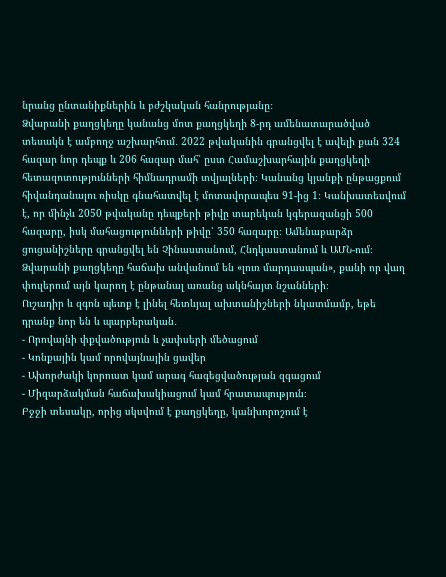նրանց ընտանիքներին և բժշկական հանրությանը։
Ձվարանի քաղցկեղը կանանց մոտ քաղցկեղի 8-րդ ամենատարածված տեսակն է ամբողջ աշխարհում․ 2022 թվականին գրանցվել է ավելի քան 324 հազար նոր դեպք և 206 հազար մահ՝ ըստ Համաշխարհային քաղցկեղի հետազոտությունների հիմնադրամի տվյալների։ Կանանց կյանքի ընթացքում հիվանդանալու ռիսկը գնահատվել է մոտավորապես 91-ից 1։ Կանխատեսվում է, որ մինչև 2050 թվականը դեպքերի թիվը տարեկան կգերազանցի 500 հազարը, իսկ մահացությունների թիվը՝ 350 հազարը։ Ամենաբարձր ցուցանիշները գրանցվել են Չինաստանում, Հնդկաստանում և ԱՄՆ-ում։
Ձվարանի քաղցկեղը հաճախ անվանում են «լուռ մարդասպան», քանի որ վաղ փուլերում այն կարող է ընթանալ առանց ակնհայտ նշանների։
Ուշադիր և զգոն պետք է լինել հետևյալ ախտանիշների նկատմամբ, եթե դրանք նոր են և պարբերական․
- Որովայնի փքվածություն և չափսերի մեծացում
- Կոնքային կամ որովայնային ցավեր
- Ախորժակի կորուստ կամ արագ հագեցվածության զգացում
- Միզարձակման հաճախակիացում կամ հրատապություն։
Բջջի տեսակը, որից սկսվում է քաղցկեղը, կանխորոշում է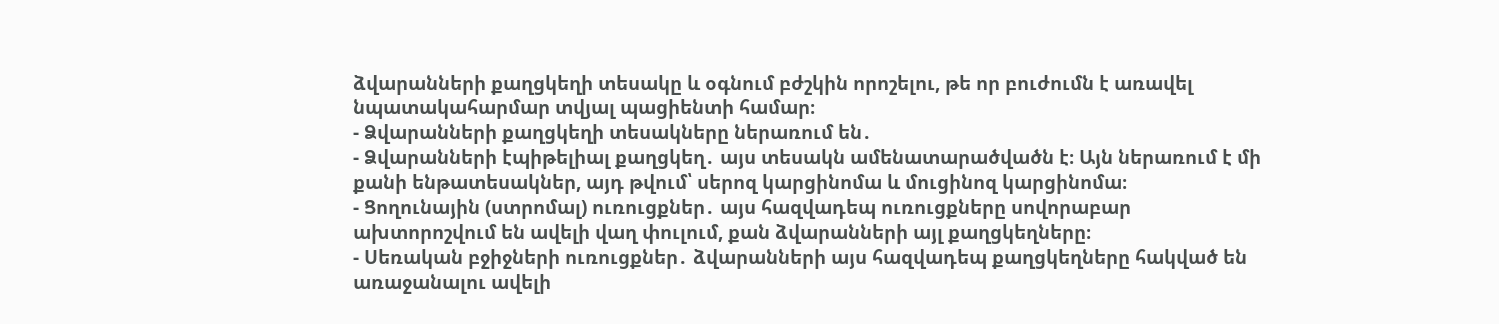ձվարանների քաղցկեղի տեսակը և օգնում բժշկին որոշելու, թե որ բուժումն է առավել նպատակահարմար տվյալ պացիենտի համար։
- Ձվարանների քաղցկեղի տեսակները ներառում են․
- Ձվարանների էպիթելիալ քաղցկեղ․ այս տեսակն ամենատարածվածն է։ Այն ներառում է մի քանի ենթատեսակներ, այդ թվում՝ սերոզ կարցինոմա և մուցինոզ կարցինոմա։
- Ցողունային (ստրոմալ) ուռուցքներ․ այս հազվադեպ ուռուցքները սովորաբար ախտորոշվում են ավելի վաղ փուլում, քան ձվարանների այլ քաղցկեղները։
- Սեռական բջիջների ուռուցքներ․ ձվարանների այս հազվադեպ քաղցկեղները հակված են առաջանալու ավելի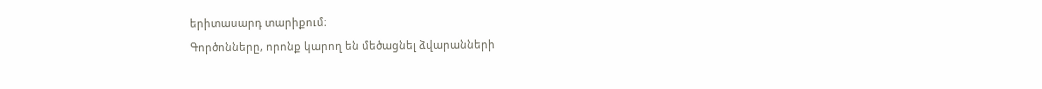երիտասարդ տարիքում։
Գործոնները, որոնք կարող են մեծացնել ձվարանների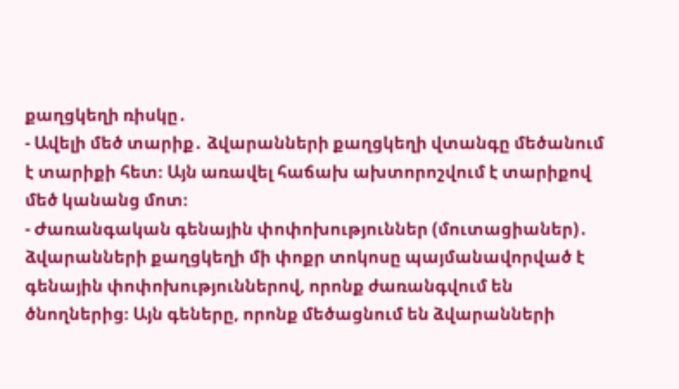քաղցկեղի ռիսկը․
- Ավելի մեծ տարիք․ ձվարանների քաղցկեղի վտանգը մեծանում է տարիքի հետ։ Այն առավել հաճախ ախտորոշվում է տարիքով մեծ կանանց մոտ։
- Ժառանգական գենային փոփոխություններ (մուտացիաներ)․ ձվարանների քաղցկեղի մի փոքր տոկոսը պայմանավորված է գենային փոփոխություններով, որոնք ժառանգվում են ծնողներից։ Այն գեները, որոնք մեծացնում են ձվարանների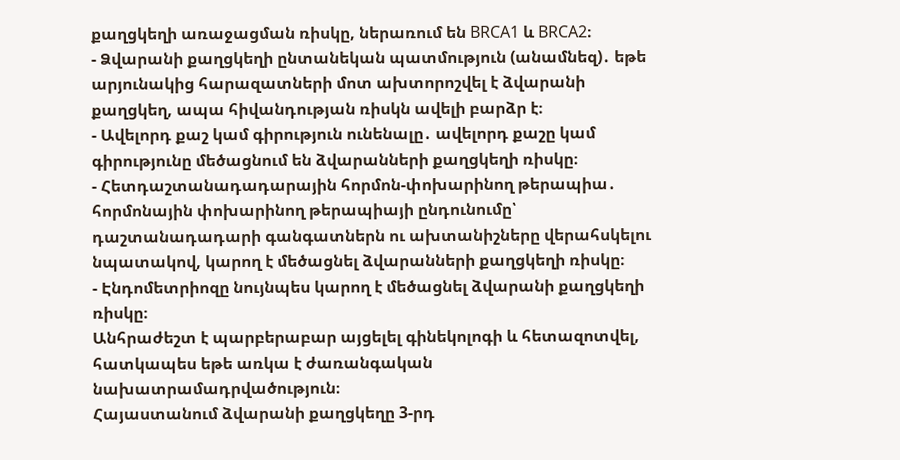քաղցկեղի առաջացման ռիսկը, ներառում են BRCA1 և BRCA2։
- Ձվարանի քաղցկեղի ընտանեկան պատմություն (անամնեզ)․ եթե արյունակից հարազատների մոտ ախտորոշվել է ձվարանի քաղցկեղ, ապա հիվանդության ռիսկն ավելի բարձր է։
- Ավելորդ քաշ կամ գիրություն ունենալը․ ավելորդ քաշը կամ գիրությունը մեծացնում են ձվարանների քաղցկեղի ռիսկը։
- Հետդաշտանադադարային հորմոն-փոխարինող թերապիա․ հորմոնային փոխարինող թերապիայի ընդունումը՝ դաշտանադադարի գանգատներն ու ախտանիշները վերահսկելու նպատակով, կարող է մեծացնել ձվարանների քաղցկեղի ռիսկը։
- Էնդոմետրիոզը նույնպես կարող է մեծացնել ձվարանի քաղցկեղի ռիսկը։
Անհրաժեշտ է պարբերաբար այցելել գինեկոլոգի և հետազոտվել, հատկապես եթե առկա է ժառանգական նախատրամադրվածություն։
Հայաստանում ձվարանի քաղցկեղը 3-րդ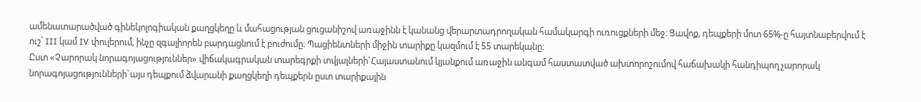ամենատարածված գինեկոլոգիական քաղցկեղը և մահացության ցուցանիշով առաջինն է կանանց վերարտադրողական համակարգի ուռուցքների մեջ։ Ցավոք, դեպքերի մոտ 65%-ը հայտնաբերվում է ուշ՝ III կամ IV փուլերում, ինչը զգալիորեն բարդացնում է բուժումը։ Պացիենտների միջին տարիքը կազմում է 55 տարեկանը։
Ըստ «Չարորակ նորագոյացություններ» վիճակագրական տարեգրքի տվյալների`Հայաստանում կյանքում առաջին անգամ հաստատված ախտորոշումով հաճախակի հանդիպող չարորակ նորագոյացությունների`այս դեպքում ձվարանի քաղցկեղի դեպքերն ըստ տարիքային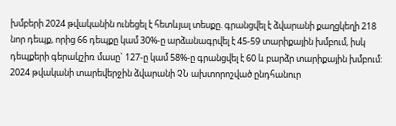խմբերի 2024 թվականին ունեցել է հետևյալ տեսքը. գրանցվել է ձվարանի քաղցկեղի 218 նոր դեպք, որից 66 դեպքը կամ 30%-ը արձանագրվել է 45-59 տարիքային խմբում, իսկ դեպքերի գերակշիռ մասը` 127-ը կամ 58%-ը գրանցվել է 60 և բարձր տարիքային խմբում:
2024 թվականի տարեվերջին ձվարանի ՉՆ ախտորոշված ընդհանուր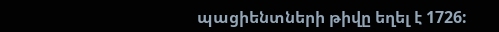պացիենտների թիվը եղել է 1726: